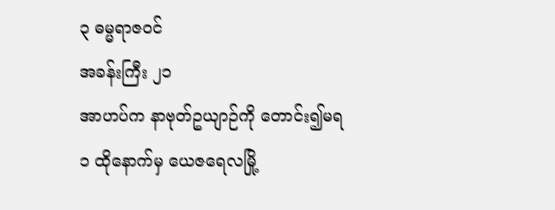၃ ဓမ္မရာဇဝင်
အခန်းကြီး ၂၁
အာဟပ်က နာဗုတ်ဥယျာဉ်ကို တောင်း၍မရ
၁ ထိုနောက်မှ ယေဇရေလမြို့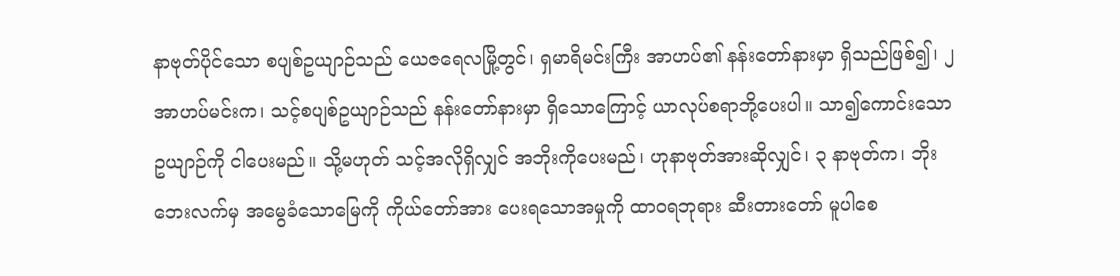နာဗုတ်ပိုင်သော စပျစ်ဥယျာဉ်သည် ယေဇရေလမြို့တွင်၊ ရှမာရိမင်းကြီး အာဟပ်၏ နန်းတော်နားမှာ ရှိသည်ဖြစ်၍၊ ၂ အာဟပ်မင်းက၊ သင့်စပျစ်ဥယျာဉ်သည် နန်းတော်နားမှာ ရှိသောကြောင့် ယာလုပ်စရာဘို့ပေးပါ။ သာ၍ကောင်းသော ဥယျာဉ်ကို ငါပေးမည်။ သို့မဟုတ် သင့်အလိုရှိလျှင် အဘိုးကိုပေးမည်၊ ဟုနာဗုတ်အားဆိုလျှင်၊ ၃ နာဗုတ်က၊ ဘိုးဘေးလက်မှ အမွေခံသောမြေကို ကိုယ်တော်အား ပေးရသောအမှုကို ထာဝရဘုရား ဆီးတားတော် မူပါစေ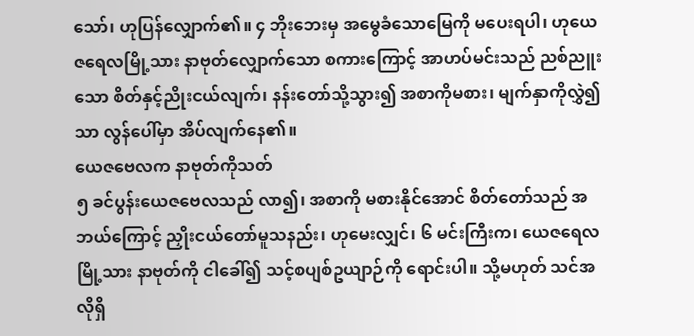သော်၊ ဟုပြန်လျှောက်၏။ ၄ ဘိုးဘေးမှ အမွေခံသောမြေကို မပေးရပါ၊ ဟုယေဇရေလမြို့သား နာဗုတ်လျှောက်သော စကားကြောင့် အာဟပ်မင်းသည် ညစ်ညူးသော စိတ်နှင့်ညိုးငယ်လျက်၊ နန်းတော်သို့သွား၍ အစာကိုမစား၊ မျက်နှာကိုလွှဲ၍သာ လွန်ပေါ်မှာ အိပ်လျက်နေ၏။
ယေဇဗေလက နာဗုတ်ကိုသတ်
၅ ခင်ပွန်းယေဇဗေလသည် လာ၍၊ အစာကို မစားနိုင်အောင် စိတ်တော်သည် အဘယ်ကြောင့် ညှိုးငယ်တော်မူသနည်း၊ ဟုမေးလျှင်၊ ၆ မင်းကြီးက၊ ယေဇရေလမြို့သား နာဗုတ်ကို ငါခေါ်၍ သင့်စပျစ်ဥယျာဉ်ကို ရောင်းပါ။ သို့မဟုတ် သင်အလိုရှိ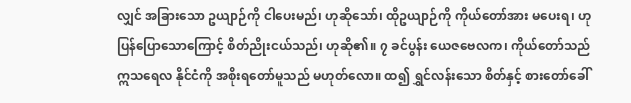လျှင် အခြားသော ဥယျာဉ်ကို ငါပေးမည်၊ ဟုဆိုသော်၊ ထိုဥယျာဉ်ကို ကိုယ်တော်အား မပေးရ၊ ဟုပြန်ပြောသောကြောင့် စိတ်ညိုးငယ်သည်၊ ဟုဆို၏။ ၇ ခင်ပွန်း ယေဇဗေလက၊ ကိုယ်တော်သည် ဣသရေလ နိုင်ငံကို အစိုးရတော်မူသည် မဟုတ်လော။ ထ၍ ရွှင်လန်းသော စိတ်နှင့် စားတော်ခေါ်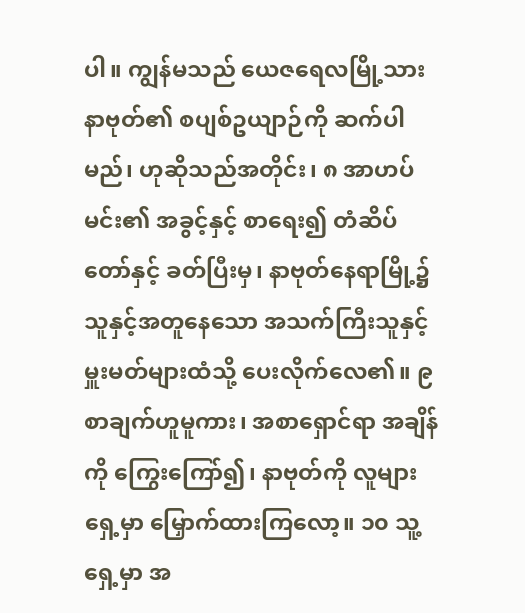ပါ။ ကျွန်မသည် ယေဇရေလမြို့သား နာဗုတ်၏ စပျစ်ဥယျာဉ်ကို ဆက်ပါမည်၊ ဟုဆိုသည်အတိုင်း၊ ၈ အာဟပ်မင်း၏ အခွင့်နှင့် စာရေး၍ တံဆိပ်တော်နှင့် ခတ်ပြီးမှ၊ နာဗုတ်နေရာမြို့၌ သူနှင့်အတူနေသော အသက်ကြီးသူနှင့် မှူးမတ်များထံသို့ ပေးလိုက်လေ၏။ ၉ စာချက်ဟူမူကား၊ အစာရှောင်ရာ အချိန်ကို ကြွေးကြော်၍၊ နာဗုတ်ကို လူများရှေ့မှာ မြှောက်ထားကြလော့။ ၁၀ သူ့ရှေ့မှာ အ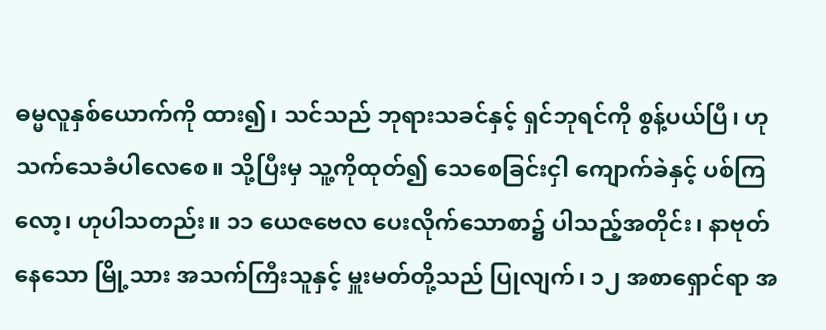ဓမ္မလူနှစ်ယောက်ကို ထား၍၊ သင်သည် ဘုရားသခင်နှင့် ရှင်ဘုရင်ကို စွန့်ပယ်ပြီ၊ ဟုသက်သေခံပါလေစေ။ သို့ပြီးမှ သူ့ကိုထုတ်၍ သေစေခြင်းငှါ ကျောက်ခဲနှင့် ပစ်ကြလော့၊ ဟုပါသတည်း။ ၁၁ ယေဇဗေလ ပေးလိုက်သောစာ၌ ပါသည့်အတိုင်း၊ နာဗုတ်နေသော မြို့သား အသက်ကြီးသူနှင့် မှူးမတ်တို့သည် ပြုလျက်၊ ၁၂ အစာရှောင်ရာ အ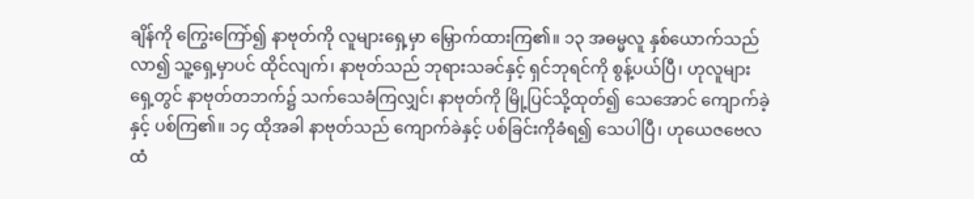ချိန်ကို ကြွေးကြော်၍ နာဗုတ်ကို လူများရှေ့မှာ မြှောက်ထားကြ၏။ ၁၃ အဓမ္မလူ နှစ်ယောက်သည်လာ၍ သူ့ရှေ့မှာပင် ထိုင်လျက်၊ နာဗုတ်သည် ဘုရားသခင်နှင့် ရှင်ဘုရင်ကို စွန့်ပယ်ပြီ၊ ဟုလူများရှေ့တွင် နာဗုတ်တဘက်၌ သက်သေခံကြလျှင်၊ နာဗုတ်ကို မြို့ပြင်သို့ထုတ်၍ သေအောင် ကျောက်ခဲ့နှင့် ပစ်ကြ၏။ ၁၄ ထိုအခါ နာဗုတ်သည် ကျောက်ခဲနှင့် ပစ်ခြင်းကိုခံရ၍ သေပါပြီ၊ ဟုယေဇဗေလ ထံ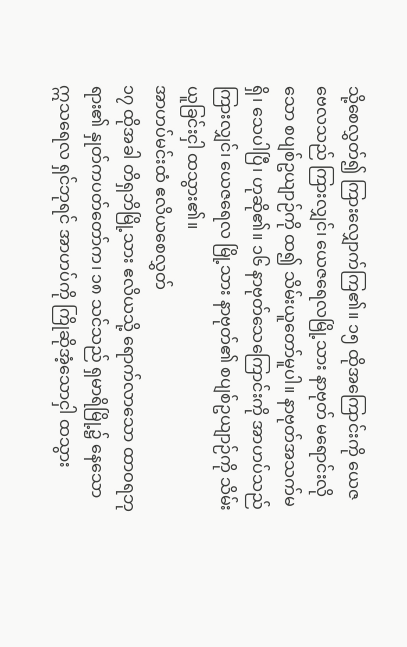သို့စေလွှတ်၍ ကြားလျှောက်ကြ၏။ ၁၅ ထိုအကြောင်းကို ယေဇဗေလသည် ကြားလျှင်၊ ယေဇရေလမြို့သား နာဗုတ် မရောင်းလိုသော စပျစ်ဥယျာဉ်ကို ထ၍ သိမ်းယူတော်မူပါ။ နာဗုတ်အသက်မရှိ၊ သေပါပြီ၊ ဟုဆို၏။ ၁၆ နာဗုတ်သေကြောင်းကို အာဟပ်သည် ကြားလျှင်၊ ယေဇရေလ မြို့သား နာဗုတ်၏ စပျစ်ဥယျာဉ်ကို သိမ်းယူခြင်းငှါ ထသွား၏။
အာဟပ်မင်းထံ ဧလိယစေလွှတ်
၁၇ ထိုအခါ တိရှဘိမြို့သား ဧလိယသို့ ရောက်လာသော ထာဝရဘုရား၏ နှုတ်ကပတ်တော်က၊ ၁၈ သင်သည် ရှမာရိမြို့၌ နေသော ဣသရေလ ရှင်ဘုရင် အာဟပ်ကို ကြိုဆိုအံ့သောငှါ ထသွား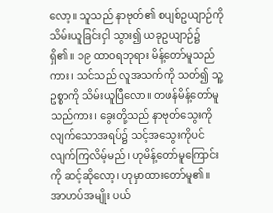လော့။ သူသည် နာဗုတ်၏ စပျစ်ဥယျာဉ်ကို သိမ်းယူခြင်းငှါ သွား၍ ယခုဥယျာဉ်၌ ရှိ၏။ ၁၉ ထာဝရဘုရား မိန့်တော်မူသည်ကား၊ သင်သည် လူအသက်ကို သတ်၍ သူ့ဥစ္စာကို သိမ်းယူပြီလော။ တဖန်မိန့်တော်မူသည်ကား၊ ခွေးတို့သည် နာဗုတ်သွေးကို လျက်သောအရပ်၌ သင့်အသွေးကိုပင် လျက်ကြလိမ့်မည်၊ ဟုမိန့်တော်မူကြောင်းကို ဆင့်ဆိုလော့၊ ဟုမှာထားတော်မူ၏။
အာဟပ်အမျိုး ပယ်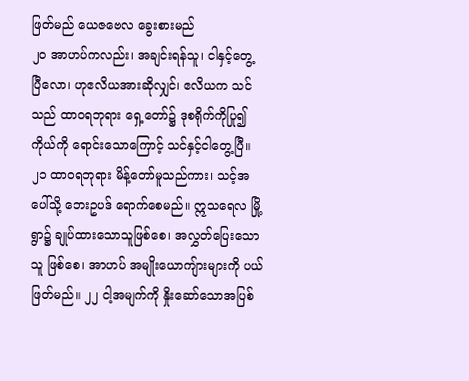ဖြတ်မည် ယေဇဗေလ ခွေးစားမည်
၂၀ အာဟပ်ကလည်း၊ အချင်းရန်သူ၊ ငါနှင့်တွေ့ပြီလော၊ ဟုဧလိယအားဆိုလျှင်၊ ဧလိယက သင်သည် ထာဝရဘုရား ရှေ့တော်၌ ဒုစရိုက်ကိုပြု၍ ကိုယ်ကို ရောင်းသောကြောင့် သင်နှင့်ငါတွေ့ပြီ။ ၂၁ ထာဝရဘုရား မိန့်တော်မူသည်ကား၊ သင့်အပေါ်သို့ ဘေးဥပဒ် ရောက်စေမည်။ ဣသရေလ မြို့ရွာ၌ ချုပ်ထားသောသူဖြစ်စေ၊ အလွှတ်ပြေးသောသူ ဖြစ်စေ၊ အာဟပ် အမျိုးယောကျ်ားများကို ပယ်ဖြတ်မည်။ ၂၂ ငါ့အမျက်ကို နှိုးဆော်သောအပြစ်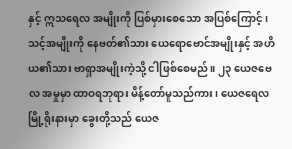နှင့် ဣသရေလ အမျိုးကို ပြစ်မှားစေသော အပြစ်ကြောင့်၊ သင့်အမျိုးကို နေဗတ်၏သား ယေရောဗောင်အမျိုးနှင့် အဟိယ၏သား ဗာရှာအမျိုးကဲ့သို့ ငါဖြစ်စေမည်။ ၂၃ ယေဇဗေလ အမှုမှာ ထာဝရဘုရား မိန့်တော်မူသည်ကား၊ ယေဇရေလ မြို့ရိုးနားမှာ ခွေးတို့သည် ယေဇ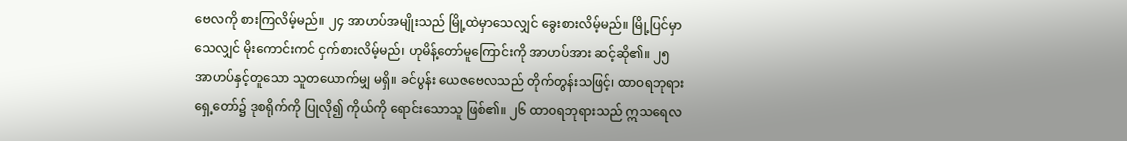ဗေလကို စားကြလိမ့်မည်။ ၂၄ အာဟပ်အမျိုးသည် မြို့ထဲမှာသေလျှင် ခွေးစားလိမ့်မည်။ မြို့ပြင်မှာသေလျှင် မိုးကောင်းကင် ငှက်စားလိမ့်မည်၊ ဟုမိန့်တော်မူကြောင်းကို အာဟပ်အား ဆင့်ဆို၏။ ၂၅ အာဟပ်နှင့်တူသော သူတယောက်မျှ မရှိ။ ခင်ပွန်း ယေဇဗေလသည် တိုက်တွန်းသဖြင့်၊ ထာဝရဘုရား ရှေ့တော်၌ ဒုစရိုက်ကို ပြုလို၍ ကိုယ်ကို ရောင်းသောသူ ဖြစ်၏။ ၂၆ ထာ၀ရဘုရားသည် ဣသရေလ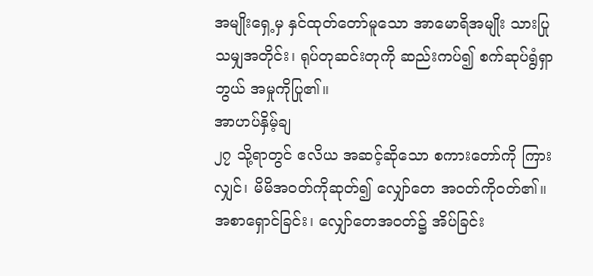အမျိုးရှေ့မှ နှင်ထုတ်တော်မူသော အာမောရိအမျိုး သားပြုသမျှအတိုင်း၊ ရုပ်တုဆင်းတုကို ဆည်းကပ်၍ စက်ဆုပ်ရွံရှာဘွယ် အမှုကိုပြု၏။
အာဟပ်နှိမ့်ချ
၂၇ သို့ရာတွင် ဧလိယ အဆင့်ဆိုသော စကားတော်ကို ကြားလျှင်၊ မိမိအဝတ်ကိုဆုတ်၍ လျှော်တေ အဝတ်ကိုဝတ်၏။ အစာရှောင်ခြင်း၊ လျှော်တေအဝတ်၌ အိပ်ခြင်း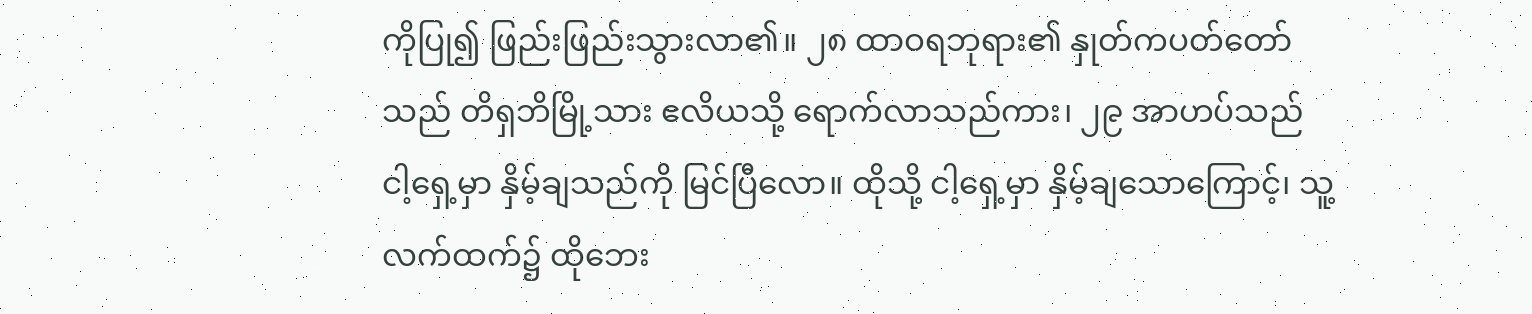ကိုပြု၍ ဖြည်းဖြည်းသွားလာ၏။ ၂၈ ထာဝရဘုရား၏ နှုတ်ကပတ်တော်သည် တိရှဘိမြို့သား ဧလိယသို့ ရောက်လာသည်ကား၊ ၂၉ အာဟပ်သည် ငါ့ရှေ့မှာ နှိမ့်ချသည်ကို မြင်ပြီလော။ ထိုသို့ ငါ့ရှေ့မှာ နှိမ့်ချသောကြောင့်၊ သူ့လက်ထက်၌ ထိုဘေး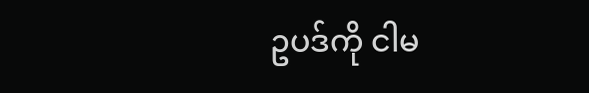ဥပဒ်ကို ငါမ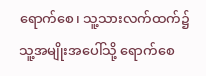ရောက်စေ၊ သူ့သားလက်ထက်၌ သူ့အမျိုးအပေါ်သို့ ရောက်စေ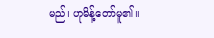မည်၊ ဟုမိန့်တော်မူ၏။